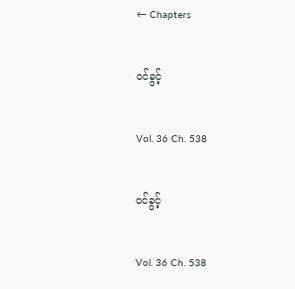← Chapters

ဝင်ခွင့်

Vol. 36 Ch. 538

ဝင်ခွင့်

Vol. 36 Ch. 538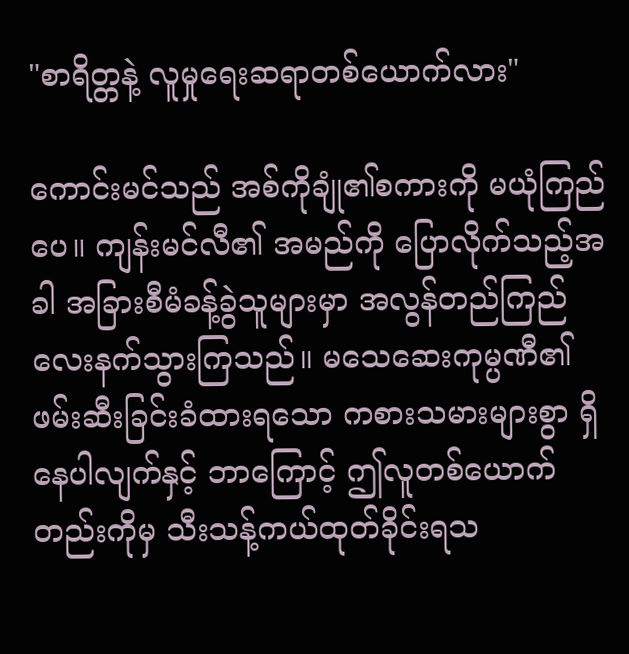"စာရိတ္တနဲ့ လူမှုရေးဆရာတစ်ယောက်လား"

ကောင်းမင်သည် အစ်ကိုချုံ၏စကားကို မယုံကြည်ပေ။ ကျန်းမင်လီ၏ အမည်ကို ပြောလိုက်သည့်အခါ အခြားစီမံခန့်ခွဲသူများမှာ အလွန်တည်ကြည်လေးနက်သွားကြသည်။ မသေဆေးကုမ္ပဏီ၏ ဖမ်းဆီးခြင်းခံထားရသော ကစားသမားများစွာ ရှိနေပါလျက်နှင့် ဘာကြောင့် ဤလူတစ်ယောက်တည်းကိုမှ သီးသန့်ကယ်ထုတ်ခိုင်းရသ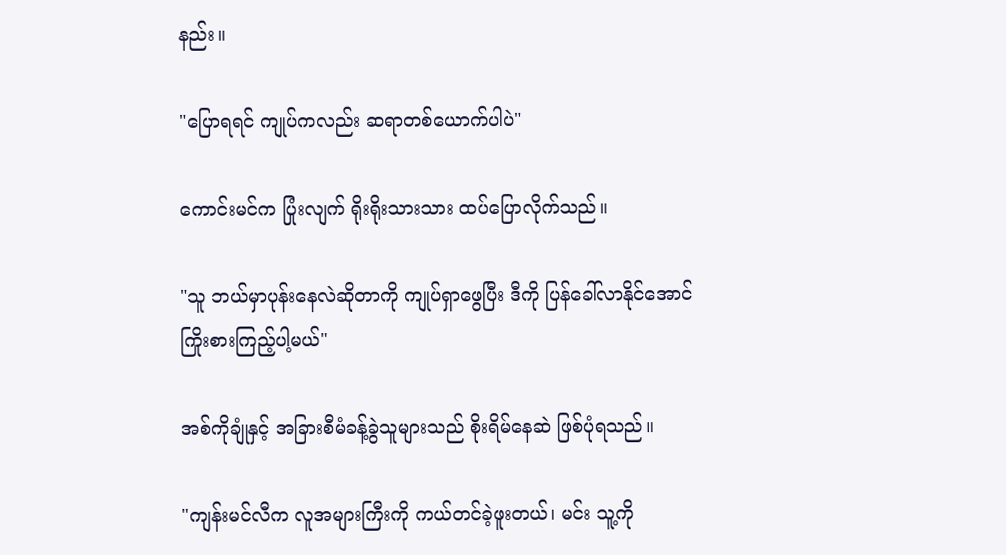နည်း။

"ပြောရရင် ကျုပ်ကလည်း ဆရာတစ်ယောက်ပါပဲ"

ကောင်းမင်က ပြုံးလျက် ရိုးရိုးသားသား ထပ်ပြောလိုက်သည်။

"သူ ဘယ်မှာပုန်းနေလဲဆိုတာကို ကျုပ်ရှာဖွေပြီး ဒီကို ပြန်ခေါ်လာနိုင်အောင် ကြိုးစားကြည့်ပါ့မယ်"

အစ်ကိုချုံနှင့် အခြားစီမံခန့်ခွဲသူများသည် စိုးရိမ်နေဆဲ ဖြစ်ပုံရသည်။

"ကျန်းမင်လီက လူအများကြီးကို ကယ်တင်ခဲ့ဖူးတယ်၊ မင်း သူ့ကို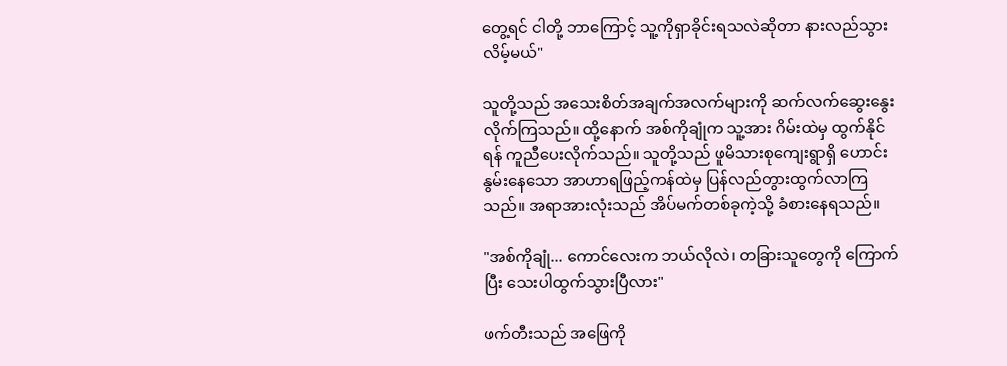တွေ့ရင် ငါတို့ ဘာကြောင့် သူ့ကိုရှာခိုင်းရသလဲဆိုတာ နားလည်သွားလိမ့်မယ်"

သူတို့သည် အသေးစိတ်အချက်အလက်များကို ဆက်လက်ဆွေးနွေးလိုက်ကြသည်။ ထို့နောက် အစ်ကိုချုံက သူ့အား ဂိမ်းထဲမှ ထွက်နိုင်ရန် ကူညီပေးလိုက်သည်။ သူတို့သည် ဖူမိသားစုကျေးရွာရှိ ဟောင်းနွမ်းနေသော အာဟာရဖြည့်ကန်ထဲမှ ပြန်လည်တွားထွက်လာကြသည်။ အရာအားလုံးသည် အိပ်မက်တစ်ခုကဲ့သို့ ခံစားနေရသည်။

"အစ်ကိုချုံ... ကောင်လေးက ဘယ်လိုလဲ၊ တခြားသူတွေကို ကြောက်ပြီး သေးပါထွက်သွားပြီလား"

ဖက်တီးသည် အဖြေကို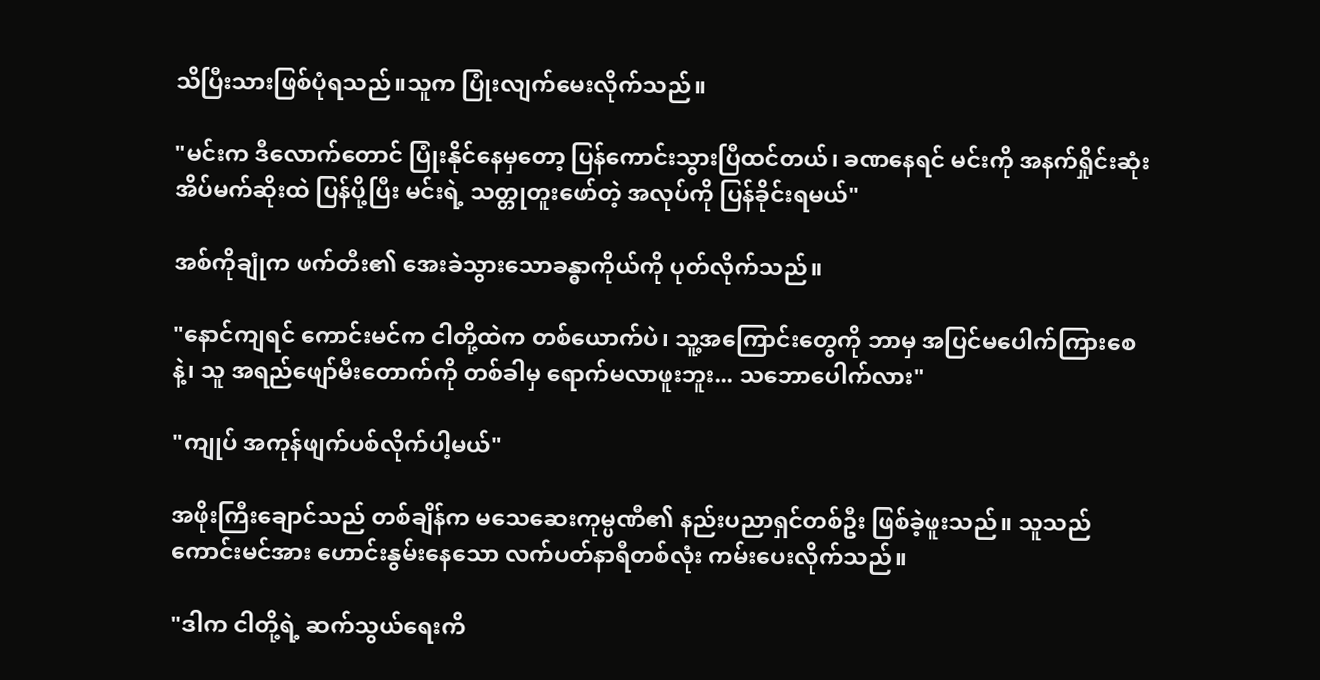သိပြီးသားဖြစ်ပုံရသည်။သူက ပြုံးလျက်မေးလိုက်သည်။

"မင်းက ဒီလောက်တောင် ပြုံးနိုင်နေမှတော့ ပြန်ကောင်းသွားပြီထင်တယ်၊ ခဏနေရင် မင်းကို အနက်ရှိုင်းဆုံး အိပ်မက်ဆိုးထဲ ပြန်ပို့ပြီး မင်းရဲ့ သတ္တုတူးဖော်တဲ့ အလုပ်ကို ပြန်ခိုင်းရမယ်"

အစ်ကိုချုံက ဖက်တီး၏ အေးခဲသွားသောခန္ဓာကိုယ်ကို ပုတ်လိုက်သည်။

"နောင်ကျရင် ကောင်းမင်က ငါတို့ထဲက တစ်ယောက်ပဲ၊ သူ့အကြောင်းတွေကို ဘာမှ အပြင်မပေါက်ကြားစေနဲ့၊ သူ အရည်ဖျော်မီးတောက်ကို တစ်ခါမှ ရောက်မလာဖူးဘူး... သဘောပေါက်လား"

"ကျုပ် အကုန်ဖျက်ပစ်လိုက်ပါ့မယ်"

အဖိုးကြီးချောင်သည် တစ်ချိန်က မသေဆေးကုမ္ပဏီ၏ နည်းပညာရှင်တစ်ဦး ဖြစ်ခဲ့ဖူးသည်။ သူသည် ကောင်းမင်အား ဟောင်းနွမ်းနေသော လက်ပတ်နာရီတစ်လုံး ကမ်းပေးလိုက်သည်။

"ဒါက ငါတို့ရဲ့ ဆက်သွယ်ရေးကိ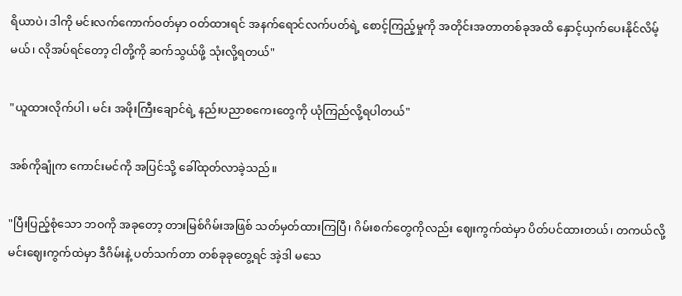ရိယာပဲ၊ ဒါကို မင်းလက်ကောက်ဝတ်မှာ ဝတ်ထားရင် အနက်ရောင်လက်ပတ်ရဲ့ စောင့်ကြည့်မှုကို အတိုင်းအတာတစ်ခုအထိ နှောင့်ယှက်ပေးနိုင်လိမ့်မယ်၊ လိုအပ်ရင်တော့ ငါတို့ကို ဆက်သွယ်ဖို့ သုံးလို့ရတယ်"

"ယူထားလိုက်ပါ၊ မင်း အဖိုးကြီးချောင်ရဲ့ နည်းပညာစကေးတွေကို ယုံကြည်လို့ရပါတယ်"

အစ်ကိုချုံက ကောင်းမင်ကို အပြင်သို့ ခေါ်ထုတ်လာခဲ့သည်။

"ပြီးပြည့်စုံသော ဘဝကို အခုတော့ တားမြစ်ဂိမ်းအဖြစ် သတ်မှတ်ထားကြပြီ၊ ဂိမ်းစက်တွေကိုလည်း ဈေးကွက်ထဲမှာ ပိတ်ပင်ထားတယ်၊ တကယ်လို့ မင်းဈေးကွက်ထဲမှာ ဒီဂိမ်းနဲ့ ပတ်သက်တာ တစ်ခုခုတွေ့ရင် အဲ့ဒါ မသေ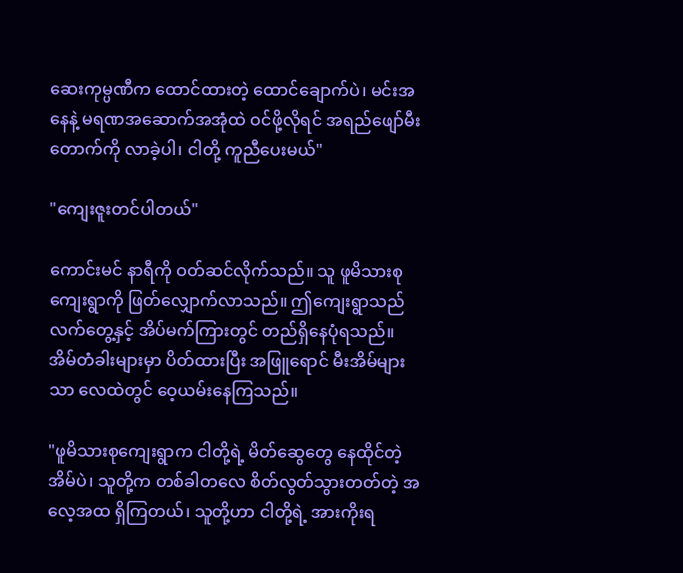ဆေးကုမ္ပဏီက ထောင်ထားတဲ့ ထောင်ချောက်ပဲ၊ မင်းအနေနဲ့ မရဏအဆောက်အအုံထဲ ဝင်ဖို့လိုရင် အရည်ဖျော်မီးတောက်ကို လာခဲ့ပါ၊ ငါတို့ ကူညီပေးမယ်"

"ကျေးဇူးတင်ပါတယ်"

ကောင်းမင် နာရီကို ဝတ်ဆင်လိုက်သည်။ သူ ဖူမိသားစုကျေးရွာကို ဖြတ်လျှောက်လာသည်။ ဤကျေးရွာသည် လက်တွေ့နှင့် အိပ်မက်ကြားတွင် တည်ရှိနေပုံရသည်။ အိမ်တံခါးများမှာ ပိတ်ထားပြီး အဖြူရောင် မီးအိမ်များသာ လေထဲတွင် ဝေ့ယမ်းနေကြသည်။

"ဖူမိသားစုကျေးရွာက ငါတို့ရဲ့ မိတ်ဆွေတွေ နေထိုင်တဲ့ အိမ်ပဲ၊ သူတို့က တစ်ခါတလေ စိတ်လွတ်သွားတတ်တဲ့ အလေ့အထ ရှိကြတယ်၊ သူတို့ဟာ ငါတို့ရဲ့ အားကိုးရ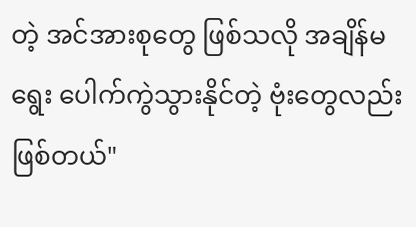တဲ့ အင်အားစုတွေ ဖြစ်သလို အချိန်မရွေး ပေါက်ကွဲသွားနိုင်တဲ့ ဗုံးတွေလည်း ဖြစ်တယ်"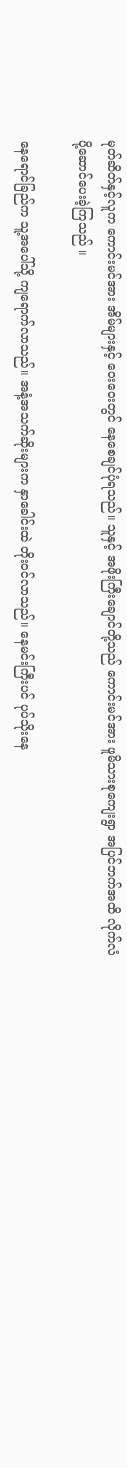မုတ်ဆိတ်နှင့်လူက ကောင်းမင်အား အိမ်များနှင့် ဝေးဝေးတွင် နေစေချင်ပုံရသည်။ သူနှင့် အဖိုးကြီးချောင်တို့သည် ကောင်းမင်အား ဖူမိသားစုကျေးရွာ အပြင်ဘက်အထိ လိုက်လံပို့ဆောင်ပေးခဲ့ကြသည် ။

နေရောင်ခြည်က သူ့အပေါ်သို့ ကျရောက်လာသည်။ အနံ့အသက်ဆိုးများက နှာခေါင်းထဲ တိုးဝင်လာသည်။ နေမင်းကြီးပင် ပုပ်သိုးနေ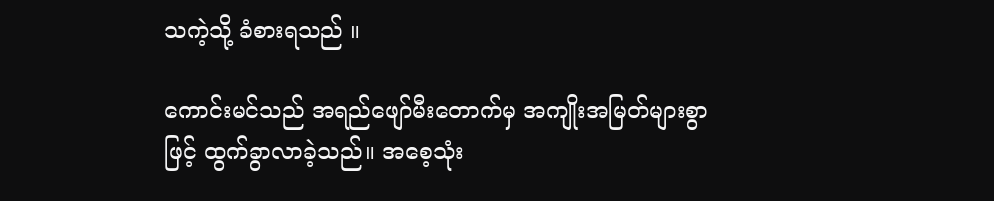သကဲ့သို့ ခံစားရသည် ။

ကောင်းမင်သည် အရည်ဖျော်မီးတောက်မှ အကျိုးအမြတ်များစွာဖြင့် ထွက်ခွာလာခဲ့သည်။ အစေ့သုံး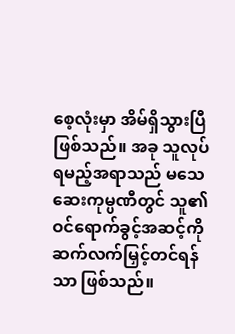စေ့လုံးမှာ အိမ်ရှိသွားပြီဖြစ်သည်။ အခု သူလုပ်ရမည့်အရာသည် မသေဆေးကုမ္ပဏီတွင် သူ၏ ဝင်ရောက်ခွင့်အဆင့်ကို ဆက်လက်မြှင့်တင်ရန်သာ ဖြစ်သည်။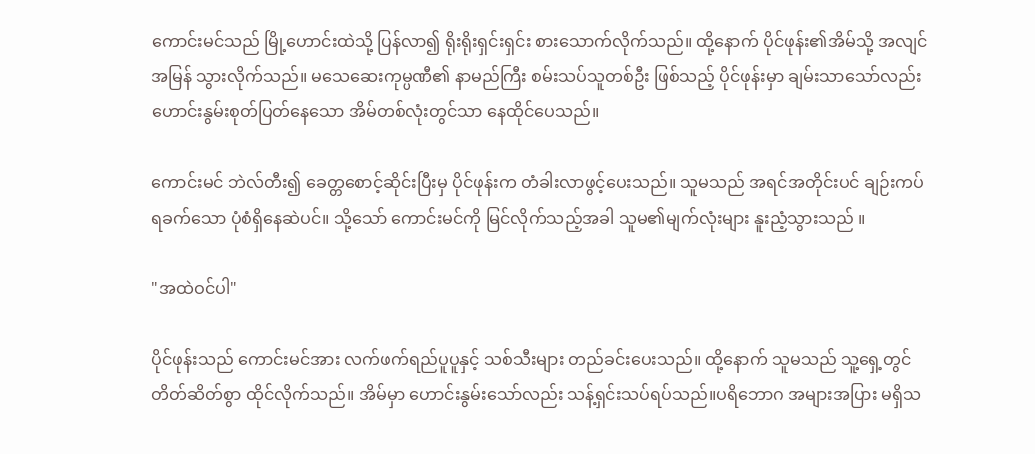ကောင်းမင်သည် မြို့ဟောင်းထဲသို့ ပြန်လာ၍ ရိုးရိုးရှင်းရှင်း စားသောက်လိုက်သည်။ ထို့နောက် ပိုင်ဖုန်း၏အိမ်သို့ အလျင်အမြန် သွားလိုက်သည်။ မသေဆေးကုမ္ပဏီ၏ နာမည်ကြီး စမ်းသပ်သူတစ်ဦး ဖြစ်သည့် ပိုင်ဖုန်းမှာ ချမ်းသာသော်လည်း ဟောင်းနွမ်းစုတ်ပြတ်နေသော အိမ်တစ်လုံးတွင်သာ နေထိုင်ပေသည်။

ကောင်းမင် ဘဲလ်တီး၍ ခေတ္တစောင့်ဆိုင်းပြီးမှ ပိုင်ဖုန်းက တံခါးလာဖွင့်ပေးသည်။ သူမသည် အရင်အတိုင်းပင် ချဉ်းကပ်ရခက်သော ပုံစံရှိနေဆဲပင်။ သို့သော် ကောင်းမင်ကို မြင်လိုက်သည့်အခါ သူမ၏မျက်လုံးများ နူးညံ့သွားသည် ။

"အထဲဝင်ပါ"

ပိုင်ဖုန်းသည် ကောင်းမင်အား လက်ဖက်ရည်ပူပူနှင့် သစ်သီးများ တည်ခင်းပေးသည်။ ထို့နောက် သူမသည် သူ့ရှေ့တွင် တိတ်ဆိတ်စွာ ထိုင်လိုက်သည်။ အိမ်မှာ ဟောင်းနွမ်းသော်လည်း သန့်ရှင်းသပ်ရပ်သည်။ပရိဘောဂ အများအပြား မရှိသ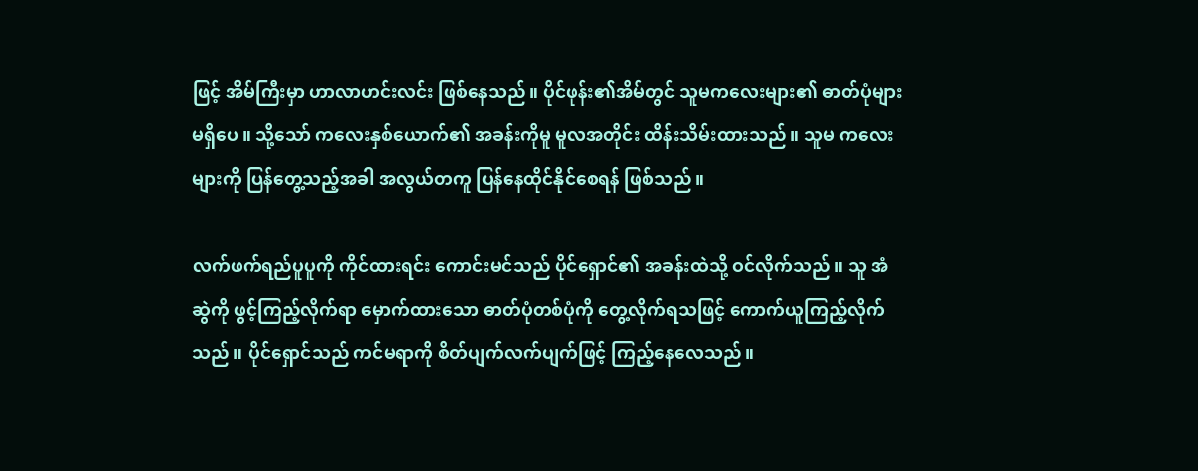ဖြင့် အိမ်ကြီးမှာ ဟာလာဟင်းလင်း ဖြစ်နေသည်။ ပိုင်ဖုန်း၏အိမ်တွင် သူမကလေးများ၏ ဓာတ်ပုံများ မရှိပေ။ သို့သော် ကလေးနှစ်ယောက်၏ အခန်းကိုမူ မူလအတိုင်း ထိန်းသိမ်းထားသည်။ သူမ ကလေးများကို ပြန်တွေ့သည့်အခါ အလွယ်တကူ ပြန်နေထိုင်နိုင်စေရန် ဖြစ်သည် ။

လက်ဖက်ရည်ပူပူကို ကိုင်ထားရင်း ကောင်းမင်သည် ပိုင်ရှောင်၏ အခန်းထဲသို့ ဝင်လိုက်သည်။ သူ အံဆွဲကို ဖွင့်ကြည့်လိုက်ရာ မှောက်ထားသော ဓာတ်ပုံတစ်ပုံကို တွေ့လိုက်ရသဖြင့် ကောက်ယူကြည့်လိုက်သည်။ ပိုင်ရှောင်သည် ကင်မရာကို စိတ်ပျက်လက်ပျက်ဖြင့် ကြည့်နေလေသည်။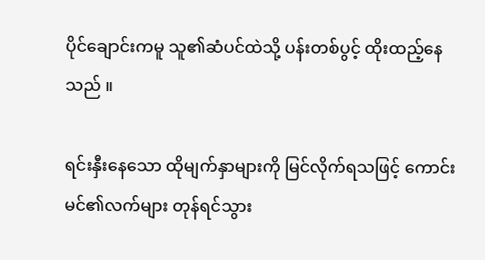ပိုင်ချောင်းကမူ သူ၏ဆံပင်ထဲသို့ ပန်းတစ်ပွင့် ထိုးထည့်နေသည် ။

ရင်းနှီးနေသော ထိုမျက်နှာများကို မြင်လိုက်ရသဖြင့် ကောင်းမင်၏လက်များ တုန်ရင်သွား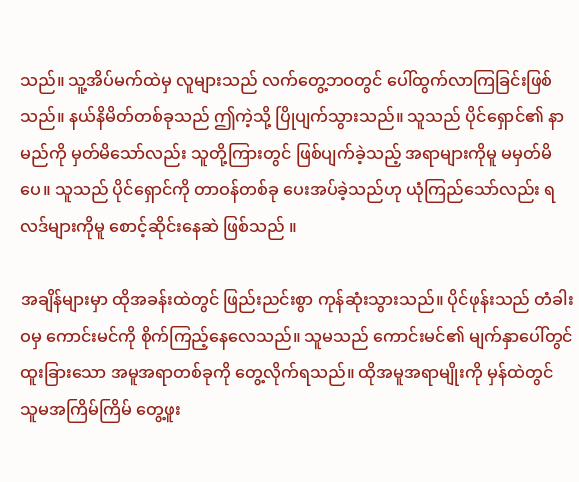သည်။ သူ့အိပ်မက်ထဲမှ လူများသည် လက်တွေ့ဘဝတွင် ပေါ်ထွက်လာကြခြင်းဖြစ်သည်။ နယ်နိမိတ်တစ်ခုသည် ဤကဲ့သို့ ပြိုပျက်သွားသည်။ သူသည် ပိုင်ရှောင်၏ နာမည်ကို မှတ်မိသော်လည်း သူတို့ကြားတွင် ဖြစ်ပျက်ခဲ့သည့် အရာများကိုမူ မမှတ်မိပေ။ သူသည် ပိုင်ရှောင်ကို တာဝန်တစ်ခု ပေးအပ်ခဲ့သည်ဟု ယုံကြည်သော်လည်း ရလဒ်များကိုမူ စောင့်ဆိုင်းနေဆဲ ဖြစ်သည် ။

အချိန်များမှာ ထိုအခန်းထဲတွင် ဖြည်းညင်းစွာ ကုန်ဆုံးသွားသည်။ ပိုင်ဖုန်းသည် တံခါးဝမှ ကောင်းမင်ကို စိုက်ကြည့်နေလေသည်။ သူမသည် ကောင်းမင်၏ မျက်နှာပေါ်တွင် ထူးခြားသော အမူအရာတစ်ခုကို တွေ့လိုက်ရသည်။ ထိုအမူအရာမျိုးကို မှန်ထဲတွင် သူမအကြိမ်ကြိမ် တွေ့ဖူး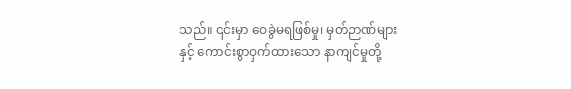သည်။ ၎င်းမှာ ဝေခွဲမရဖြစ်မှု၊ မှတ်ဉာဏ်များနှင့် ကောင်းစွာဝှက်ထားသော နာကျင်မှုတို့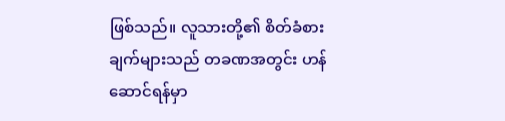ဖြစ်သည်။ လူသားတို့၏ စိတ်ခံစားချက်များသည် တခဏအတွင်း ဟန်ဆောင်ရန်မှာ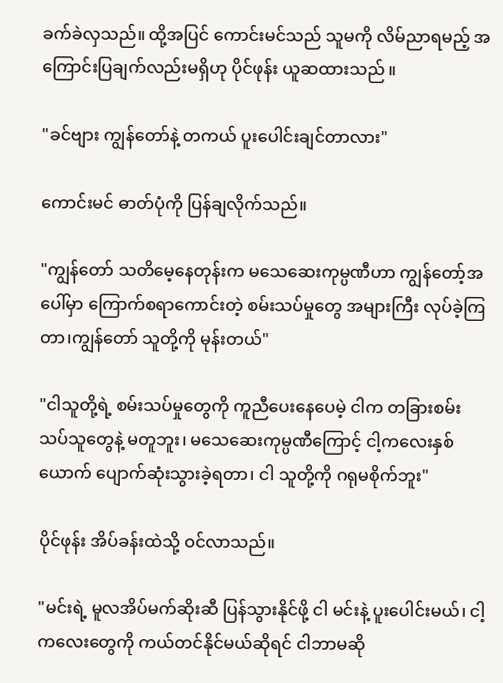ခက်ခဲလှသည်။ ထို့အပြင် ကောင်းမင်သည် သူမကို လိမ်ညာရမည့် အကြောင်းပြချက်လည်းမရှိဟု ပိုင်ဖုန်း ယူဆထားသည် ။

"ခင်ဗျား ကျွန်တော်နဲ့ တကယ် ပူးပေါင်းချင်တာလား"

ကောင်းမင် ဓာတ်ပုံကို ပြန်ချလိုက်သည်။

"ကျွန်တော် သတိမေ့နေတုန်းက မသေဆေးကုမ္ပဏီဟာ ကျွန်တော့်အပေါ်မှာ ကြောက်စရာကောင်းတဲ့ စမ်းသပ်မှုတွေ အများကြီး လုပ်ခဲ့ကြတာ၊ကျွန်တော် သူတို့ကို မုန်းတယ်"

"ငါသူတို့ရဲ့ စမ်းသပ်မှုတွေကို ကူညီပေးနေပေမဲ့ ငါက တခြားစမ်းသပ်သူတွေနဲ့ မတူဘူး၊ မသေဆေးကုမ္ပဏီကြောင့် ငါ့ကလေးနှစ်ယောက် ပျောက်ဆုံးသွားခဲ့ရတာ၊ ငါ သူတို့ကို ဂရုမစိုက်ဘူး"

ပိုင်ဖုန်း အိပ်ခန်းထဲသို့ ဝင်လာသည်။

"မင်းရဲ့ မူလအိပ်မက်ဆိုးဆီ ပြန်သွားနိုင်ဖို့ ငါ မင်းနဲ့ ပူးပေါင်းမယ်၊ ငါ့ကလေးတွေကို ကယ်တင်နိုင်မယ်ဆိုရင် ငါဘာမဆို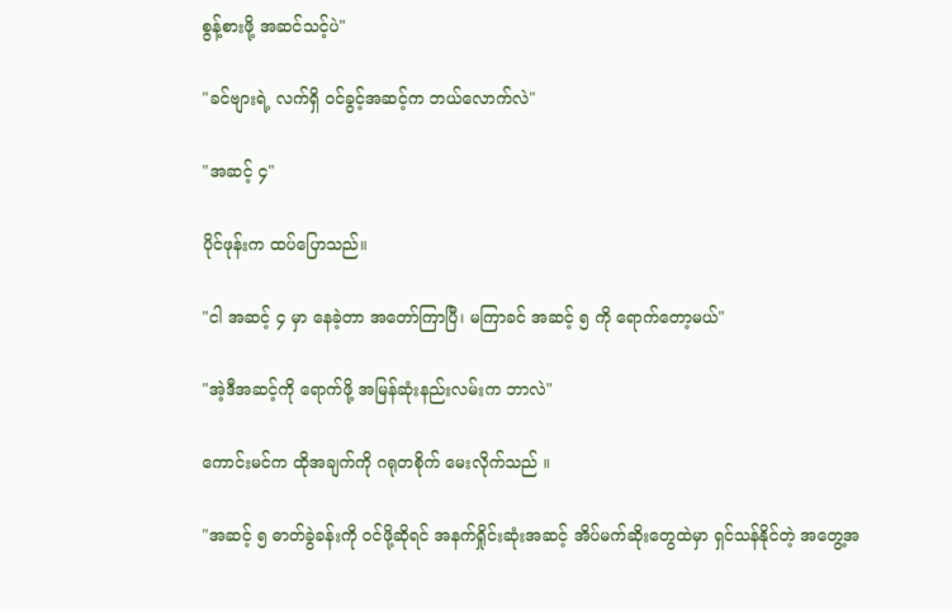စွန့်စားဖို့ အဆင်သင့်ပဲ"

"ခင်ဗျားရဲ့ လက်ရှိ ဝင်ခွင့်အဆင့်က ဘယ်လောက်လဲ"

"အဆင့် ၄"

ပိုင်ဖုန်းက ထပ်ပြောသည်။

"ငါ အဆင့် ၄ မှာ နေခဲ့တာ အတော်ကြာပြီ၊ မကြာခင် အဆင့် ၅ ကို ရောက်တော့မယ်"

"အဲ့ဒီအဆင့်ကို ရောက်ဖို့ အမြန်ဆုံးနည်းလမ်းက ဘာလဲ"

ကောင်းမင်က ထိုအချက်ကို ဂရုတစိုက် မေးလိုက်သည် ။

"အဆင့် ၅ ဓာတ်ခွဲခန်းကို ဝင်ဖို့ဆိုရင် အနက်ရှိုင်းဆုံးအဆင့် အိပ်မက်ဆိုးတွေထဲမှာ ရှင်သန်နိုင်တဲ့ အတွေ့အ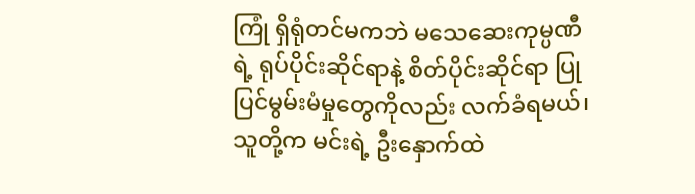ကြုံ ရှိရုံတင်မကဘဲ မသေဆေးကုမ္ပဏီရဲ့ ရုပ်ပိုင်းဆိုင်ရာနဲ့ စိတ်ပိုင်းဆိုင်ရာ ပြုပြင်မွမ်းမံမှုတွေကိုလည်း လက်ခံရမယ်၊ သူတို့က မင်းရဲ့ ဦးနှောက်ထဲ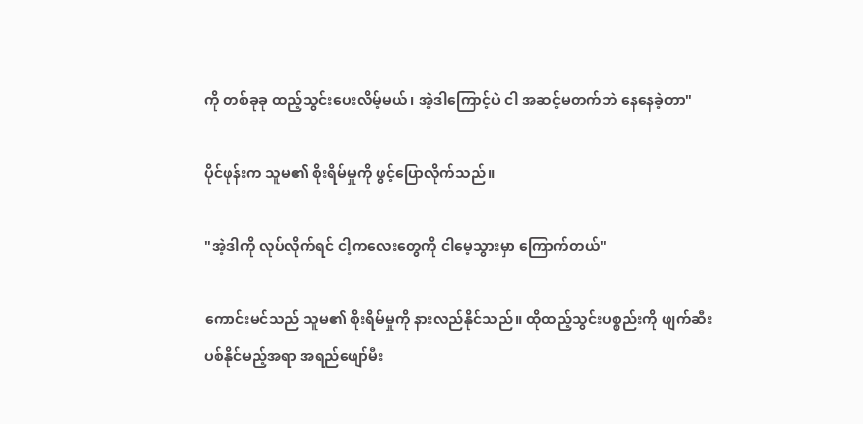ကို တစ်ခုခု ထည့်သွင်းပေးလိမ့်မယ်၊ အဲ့ဒါကြောင့်ပဲ ငါ အဆင့်မတက်ဘဲ နေနေခဲ့တာ"

ပိုင်ဖုန်းက သူမ၏ စိုးရိမ်မှုကို ဖွင့်ပြောလိုက်သည်။

"အဲ့ဒါကို လုပ်လိုက်ရင် ငါ့ကလေးတွေကို ငါမေ့သွားမှာ ကြောက်တယ်"

ကောင်းမင်သည် သူမ၏ စိုးရိမ်မှုကို နားလည်နိုင်သည်။ ထိုထည့်သွင်းပစ္စည်းကို ဖျက်ဆီးပစ်နိုင်မည့်အရာ အရည်ဖျော်မီး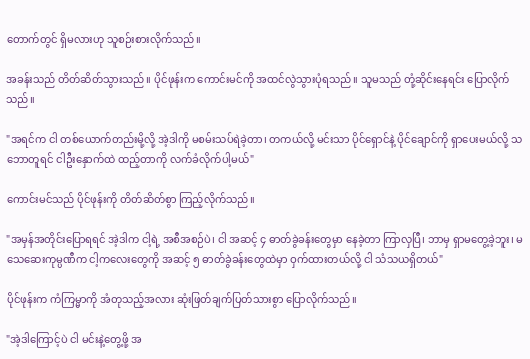တောက်တွင် ရှိမလားဟု သူစဉ်းစားလိုက်သည်။

အခန်းသည် တိတ်ဆိတ်သွားသည်။ ပိုင်ဖုန်းက ကောင်းမင်ကို အထင်လွဲသွားပုံရသည်။ သူမသည် တုံ့ဆိုင်းနေရင်း ပြောလိုက်သည်။

"အရင်က ငါ တစ်ယောက်တည်းမို့လို့ အဲ့ဒါကို မစမ်းသပ်ရဲခဲ့တာ၊ တကယ်လို့ မင်းသာ ပိုင်ရှောင်နဲ့ ပိုင်ချောင်ကို ရှာပေးမယ်လို့ သဘောတူရင် ငါဦးနှောက်ထဲ ထည့်တာကို လက်ခံလိုက်ပါ့မယ်"

ကောင်းမင်သည် ပိုင်ဖုန်းကို တိတ်ဆိတ်စွာ ကြည့်လိုက်သည်။

"အမှန်အတိုင်းပြောရရင် အဲ့ဒါက ငါ့ရဲ့ အစီအစဉ်ပဲ၊ ငါ အဆင့် ၄ ဓာတ်ခွဲခန်းတွေမှာ နေခဲ့တာ ကြာလှပြီ၊ ဘာမှ ရှာမတွေ့ခဲ့ဘူး၊ မသေဆေးကုမ္ပဏီက ငါ့ကလေးတွေကို အဆင့် ၅ ဓာတ်ခွဲခန်းတွေထဲမှာ ဝှက်ထားတယ်လို့ ငါ သံသယရှိတယ်"

ပိုင်ဖုန်းက ကံကြမ္မာကို အံတုသည့်အလား ဆုံးဖြတ်ချက်ပြတ်သားစွာ ပြောလိုက်သည်။

"အဲ့ဒါကြောင့်ပဲ ငါ မင်းနဲ့တွေ့ဖို့ အ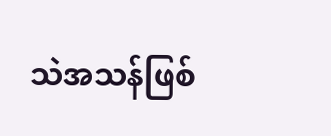သဲအသန်ဖြစ်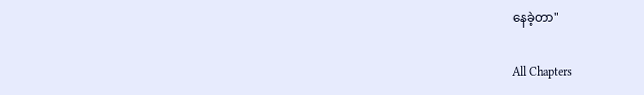နေခဲ့တာ"

All Chapters